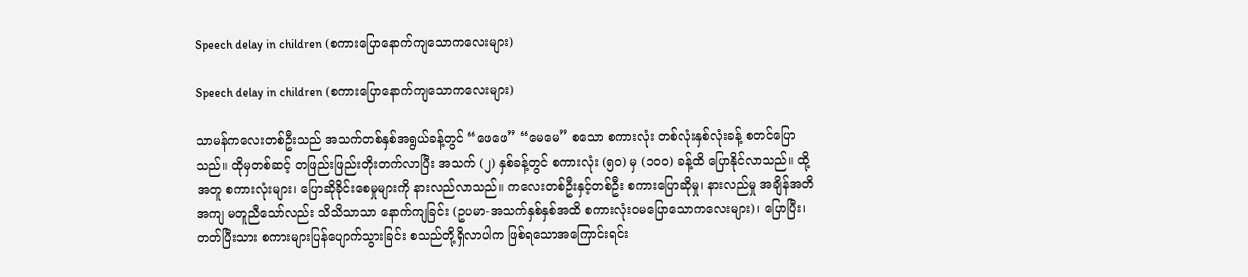Speech delay in children (စကားပြောနောက်ကျသောကလေးများ)

Speech delay in children (စကားပြောနောက်ကျသောကလေးများ)

သာမန်ကလေးတစ်ဦးသည် အသက်တစ်နှစ်အရွယ်ခန့်တွင် “ဖေဖေ” “မေမေ” စသော စကားလုံး တစ်လုံးနှစ်လုံးခန့် စတင်ပြောသည်။ ထိုမှတစ်ဆင့် တဖြည်းဖြည်းတိုးတက်လာပြီး အသက် (၂) နှစ်ခန့်တွင် စကားလုံး (၅၀) မှ (၁၀၀) ခန့်ထိ ပြောနိုင်လာသည်။ ထို့အတူ စကားလုံးများ၊ ပြောဆိုခိုင်းစေမှုများကို နားလည်လာသည်။ ကလေးတစ်ဦးနှင့်တစ်ဦး စကားပြောဆိုမှု၊ နားလည်မှု အချိန်အတိအကျ မတူညီသော်လည်း သိသိသာသာ နောက်ကျခြင်း (ဥပမာ-အသက်နှစ်နှစ်အထိ စကားလုံးဝမပြောသောကလေးများ)၊ ပြောပြီး၊ တတ်ပြီးသား စကားများပြန်ပျောက်သွားခြင်း စသည်တို့ရှိလာပါက ဖြစ်ရသောအကြောင်းရင်း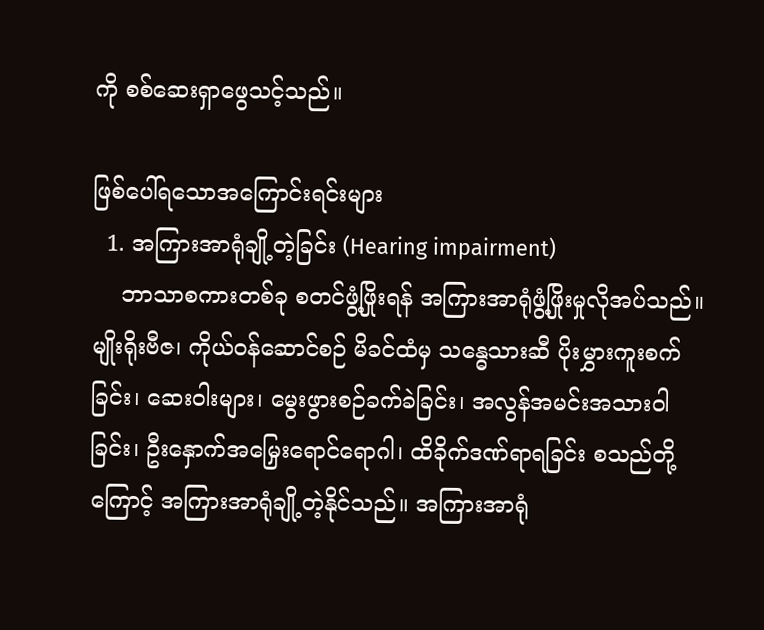ကို စစ်ဆေးရှာဖွေသင့်သည်။

ဖြစ်ပေါ်ရသောအကြောင်းရင်းများ
  1. အကြားအာရုံချို့တဲ့ခြင်း (Hearing impairment)
    ဘာသာစကားတစ်ခု စတင်ဖွံ့ဖြိုးရန် အကြားအာရုံဖွံ့ဖြိုးမှုလိုအပ်သည်။ မျိုးရိုးဗီဇ၊ ကိုယ်ဝန်ဆောင်စဉ် မိခင်ထံမှ သန္ဓေသားဆီ ပိုးမွှားကူးစက်ခြင်း၊ ဆေးဝါးများ၊ မွေးဖွားစဉ်ခက်ခဲခြင်း၊ အလွန်အမင်းအသားဝါခြင်း၊ ဦးနှောက်အမြှေးရောင်ရောဂါ၊ ထိခိုက်ဒဏ်ရာရခြင်း စသည်တို့ကြောင့် အကြားအာရုံချို့တဲ့နိုင်သည်။ အကြားအာရုံ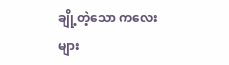ချို့တဲ့သော ကလေးများ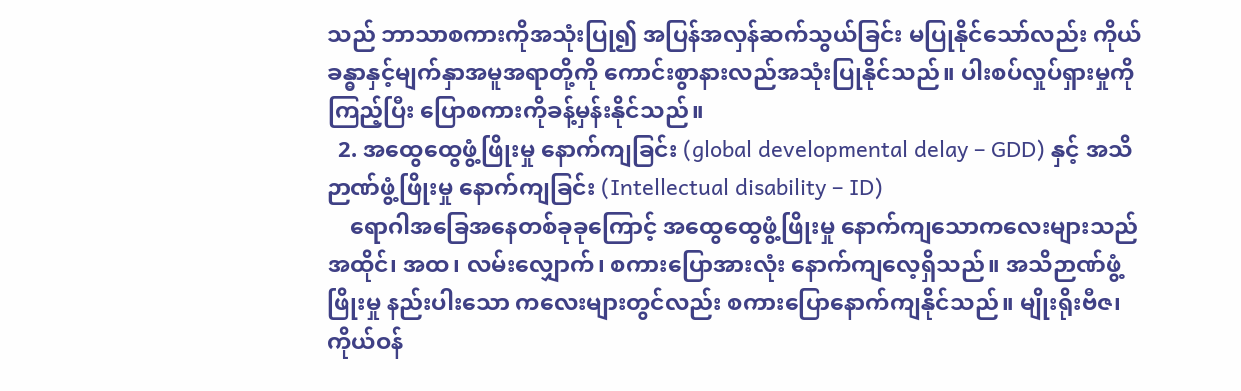သည် ဘာသာစကားကိုအသုံးပြု၍ အပြန်အလှန်ဆက်သွယ်ခြင်း မပြုနိုင်သော်လည်း ကိုယ်ခန္ဓာနှင့်မျက်နှာအမူအရာတို့ကို ကောင်းစွာနားလည်အသုံးပြုနိုင်သည်။ ပါးစပ်လှုပ်ရှားမှုကို ကြည့်ပြီး ပြောစကားကိုခန့်မှန်းနိုင်သည်။
  2. အထွေထွေဖွံ့ဖြိုးမှု နောက်ကျခြင်း (global developmental delay – GDD) နှင့် အသိဉာဏ်ဖွံ့ဖြိုးမှု နောက်ကျခြင်း (Intellectual disability – ID)
    ရောဂါအခြေအနေတစ်ခုခုကြောင့် အထွေထွေဖွံ့ဖြိုးမှု နောက်ကျသောကလေးများသည် အထိုင်၊ အထ၊ လမ်းလျှောက်၊ စကားပြောအားလုံး နောက်ကျလေ့ရှိသည်။ အသိဉာဏ်ဖွံ့ဖြိုးမှု နည်းပါးသော ကလေးများတွင်လည်း စကားပြောနောက်ကျနိုင်သည်။ မျိုးရိုးဗီဇ၊ ကိုယ်ဝန်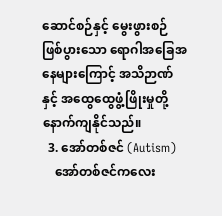ဆောင်စဉ်နှင့် မွေးဖွားစဉ် ဖြစ်ပွားသော ရောဂါအခြေအနေများကြောင့် အသိဉာဏ်နှင့် အထွေထွေဖွံ့ဖြိုးမှုတို့ နောက်ကျနိုင်သည်။
  3. အော်တစ်ဇင် (Autism)
    အော်တစ်ဇင်ကလေး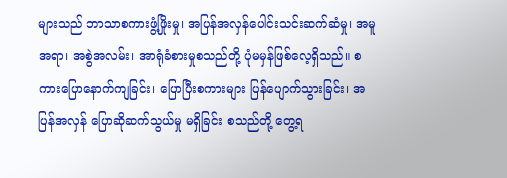များသည် ဘာသာစကားဖွံ့ဖြိုးမှု၊ အပြန်အလှန်ပေါင်းသင်းဆက်ဆံမှု၊ အမူအရာ၊ အစွဲအလမ်း၊ အာရုံခံစားမှုစသည်တို့ ပုံမမှန်ဖြစ်လေ့ရှိသည်။ စကားပြောနောက်ကျခြင်း၊ ပြောပြီးစကားများ ပြန်ပျောက်သွားခြင်း၊ အပြန်အလှန် ပြောဆိုဆက်သွယ်မှု မရှိခြင်း စသည်တို့ တွေ့ရ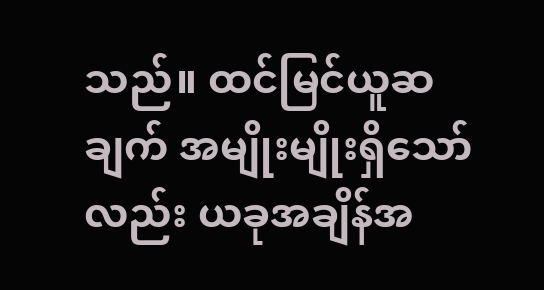သည်။ ထင်မြင်ယူဆချက် အမျိုးမျိုးရှိသော်လည်း ယခုအချိန်အ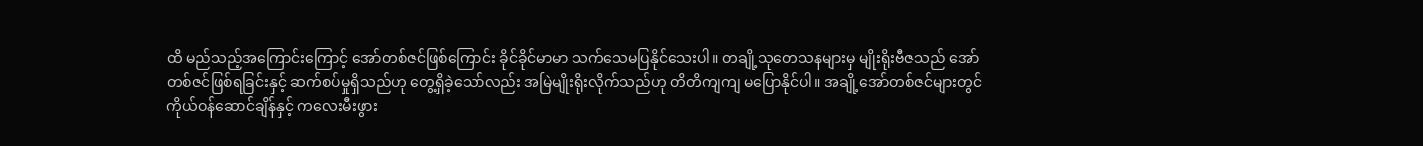ထိ မည်သည့်အကြောင်းကြောင့် အော်တစ်ဇင်ဖြစ်ကြောင်း ခိုင်ခိုင်မာမာ သက်သေမပြနိုင်သေးပါ။ တချို့သုတေသနများမှ မျိုးရိုးဗီဇသည် အော်တစ်ဇင်ဖြစ်ရခြင်းနှင့် ဆက်စပ်မှုရှိသည်ဟု တွေ့ရှိခဲ့သော်လည်း အမြဲမျိုးရိုးလိုက်သည်ဟု တိတိကျကျ မပြောနိုင်ပါ။ အချို့အော်တစ်ဇင်များတွင် ကိုယ်ဝန်ဆောင်ချိန်နှင့် ကလေးမီးဖွား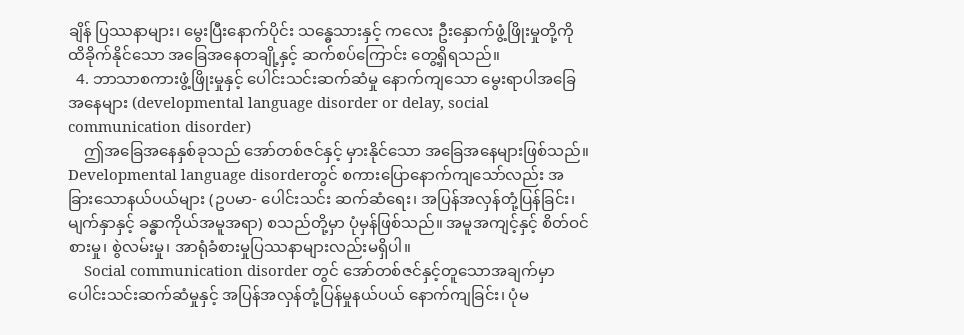ချိန် ပြဿနာများ၊ မွေးပြီးနောက်ပိုင်း သန္ဓေသားနှင့် ကလေး ဦးနှောက်ဖွံ့ဖြိုးမှုတို့ကို ထိခိုက်နိုင်သော အခြေအနေတချို့နှင့် ဆက်စပ်ကြောင်း တွေ့ရှိရသည်။
  4. ဘာသာစကားဖွံ့ဖြိုးမှုနှင့် ပေါင်းသင်းဆက်ဆံမှု နောက်ကျသော မွေးရာပါအခြေအနေများ (developmental language disorder or delay, social communication disorder)
    ဤအခြေအနေနှစ်ခုသည် အော်တစ်ဇင်နှင့် မှားနိုင်သော အခြေအနေများဖြစ်သည်။ Developmental language disorderတွင် စကားပြောနောက်ကျသော်လည်း အခြားသောနယ်ပယ်များ (ဥပမာ- ပေါင်းသင်း ဆက်ဆံရေး၊ အပြန်အလှန်တုံ့ပြန်ခြင်း၊ မျက်နှာနှင့် ခန္ဓာကိုယ်အမူအရာ) စသည်တို့မှာ ပုံမှန်ဖြစ်သည်။ အမူအကျင့်နှင့် စိတ်ဝင်စားမှု၊ စွဲလမ်းမှု၊ အာရုံခံစားမှုပြဿနာများလည်းမရှိပါ။
    Social communication disorder တွင် အော်တစ်ဇင်နှင့်တူသောအချက်မှာ ပေါင်းသင်းဆက်ဆံမှုနှင့် အပြန်အလှန်တုံ့ပြန်မှုနယ်ပယ် နောက်ကျခြင်း၊ ပုံမ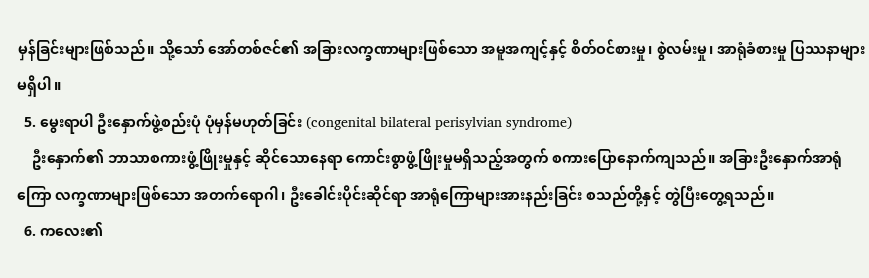မှန်ခြင်းများဖြစ်သည်။ သို့သော် အော်တစ်ဇင်၏ အခြားလက္ခဏာများဖြစ်သော အမူအကျင့်နှင့် စိတ်ဝင်စားမှု၊ စွဲလမ်းမှု၊ အာရုံခံစားမှု ပြဿနာများမရှိပါ။
  5. မွေးရာပါ ဦးနှောက်ဖွဲ့စည်းပုံ ပုံမှန်မဟုတ်ခြင်း (congenital bilateral perisylvian syndrome)
    ဦးနှောက်၏ ဘာသာစကားဖွံ့ဖြိုးမှုနှင့် ဆိုင်သောနေရာ ကောင်းစွာဖွံ့ဖြိုးမှုမရှိသည့်အတွက် စကားပြောနောက်ကျသည်။ အခြားဦးနှောက်အာရုံကြော လက္ခဏာများဖြစ်သော အတက်ရောဂါ၊ ဦးခေါင်းပိုင်းဆိုင်ရာ အာရုံကြောများအားနည်းခြင်း စသည်တို့နှင့် တွဲပြီးတွေ့ရသည်။
  6. ကလေး၏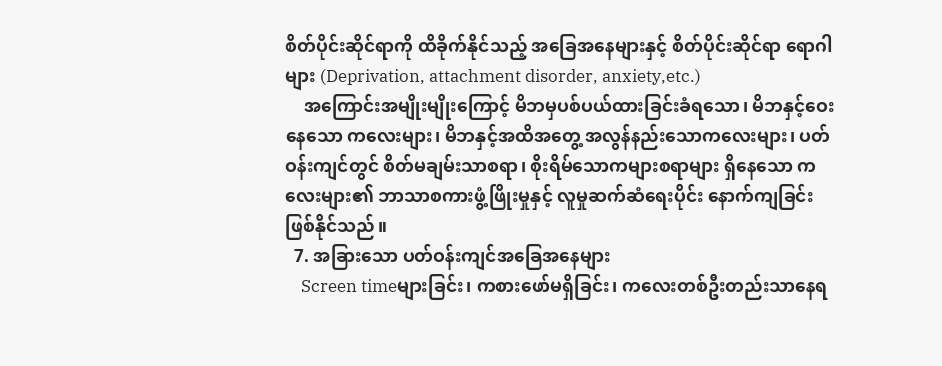စိတ်ပိုင်းဆိုင်ရာကို ထိခိုက်နိုင်သည့် အခြေအနေများနှင့် စိတ်ပိုင်းဆိုင်ရာ ရောဂါများ (Deprivation, attachment disorder, anxiety,etc.)
    အကြောင်းအမျိုးမျိုးကြောင့် မိဘမှပစ်ပယ်ထားခြင်းခံရသော၊ မိဘနှင့်ဝေးနေသော ကလေးများ၊ မိဘနှင့်အထိအတွေ့ အလွန်နည်းသောကလေးများ၊ ပတ်ဝန်းကျင်တွင် စိတ်မချမ်းသာစရာ၊ စိုးရိမ်သောကများစရာများ ရှိနေသော ကလေးများ၏ ဘာသာစကားဖွံ့ဖြိုးမှုနှင့် လူမှုဆက်ဆံရေးပိုင်း နောက်ကျခြင်း ဖြစ်နိုင်သည်။
  7. အခြားသော ပတ်ဝန်းကျင်အခြေအနေများ
    Screen timeများခြင်း၊ ကစားဖော်မရှိခြင်း၊ ကလေးတစ်ဦးတည်းသာနေရ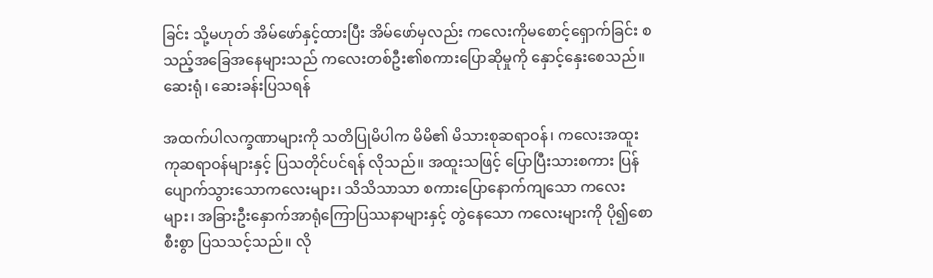ခြင်း သို့မဟုတ် အိမ်ဖော်နှင့်ထားပြီး အိမ်ဖော်မှလည်း ကလေးကိုမစောင့်ရှောက်ခြင်း စသည့်အခြေအနေများသည် ကလေးတစ်ဦး၏စကားပြောဆိုမှုကို နှောင့်နှေးစေသည်။
ဆေးရုံ၊ ဆေးခန်းပြသရန်

အထက်ပါလက္ခဏာများကို သတိပြုမိပါက မိမိ၏ မိသားစုဆရာဝန်၊ ကလေးအထူးကုဆရာဝန်များနှင့် ပြသတိုင်ပင်ရန် လိုသည်။ အထူးသဖြင့် ပြောပြီးသားစကား ပြန်ပျောက်သွားသောကလေးများ၊ သိသိသာသာ စကားပြောနောက်ကျသော ကလေးများ၊ အခြားဦးနှောက်အာရုံကြောပြဿနာများနှင့် တွဲနေသော ကလေးများကို ပို၍စောစီးစွာ ပြသသင့်သည်။ လို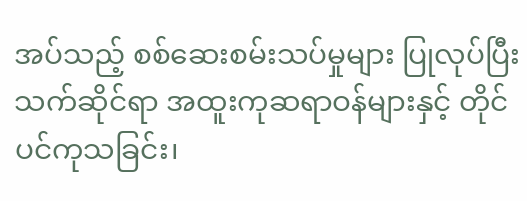အပ်သည့် စစ်ဆေးစမ်းသပ်မှုများ ပြုလုပ်ပြီး သက်ဆိုင်ရာ အထူးကုဆရာဝန်များနှင့် တိုင်ပင်ကုသခြင်း၊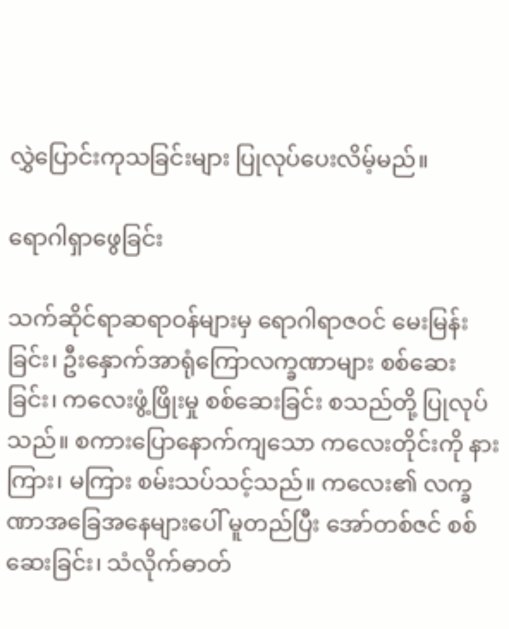လွှဲပြောင်းကုသခြင်းများ ပြုလုပ်ပေးလိမ့်မည်။

ရောဂါရှာဖွေခြင်း

သက်ဆိုင်ရာဆရာဝန်များမှ ရောဂါရာဇဝင် မေးမြန်းခြင်း၊ ဦးနှောက်အာရုံကြောလက္ခဏာများ စစ်ဆေးခြင်း၊ ကလေးဖွံ့ဖြိုးမှု စစ်ဆေးခြင်း စသည်တို့ ပြုလုပ်သည်။ စကားပြောနောက်ကျသော ကလေးတိုင်းကို နားကြား၊ မကြား စမ်းသပ်သင့်သည်။ ကလေး၏ လက္ခဏာအခြေအနေများပေါ် မူတည်ပြီး အော်တစ်ဇင် စစ်ဆေးခြင်း၊ သံလိုက်ဓာတ်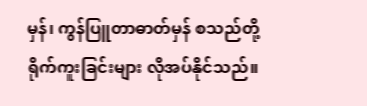မှန်၊ ကွန်ပြူတာဓာတ်မှန် စသည်တို့ရိုက်ကူးခြင်းများ လိုအပ်နိုင်သည်။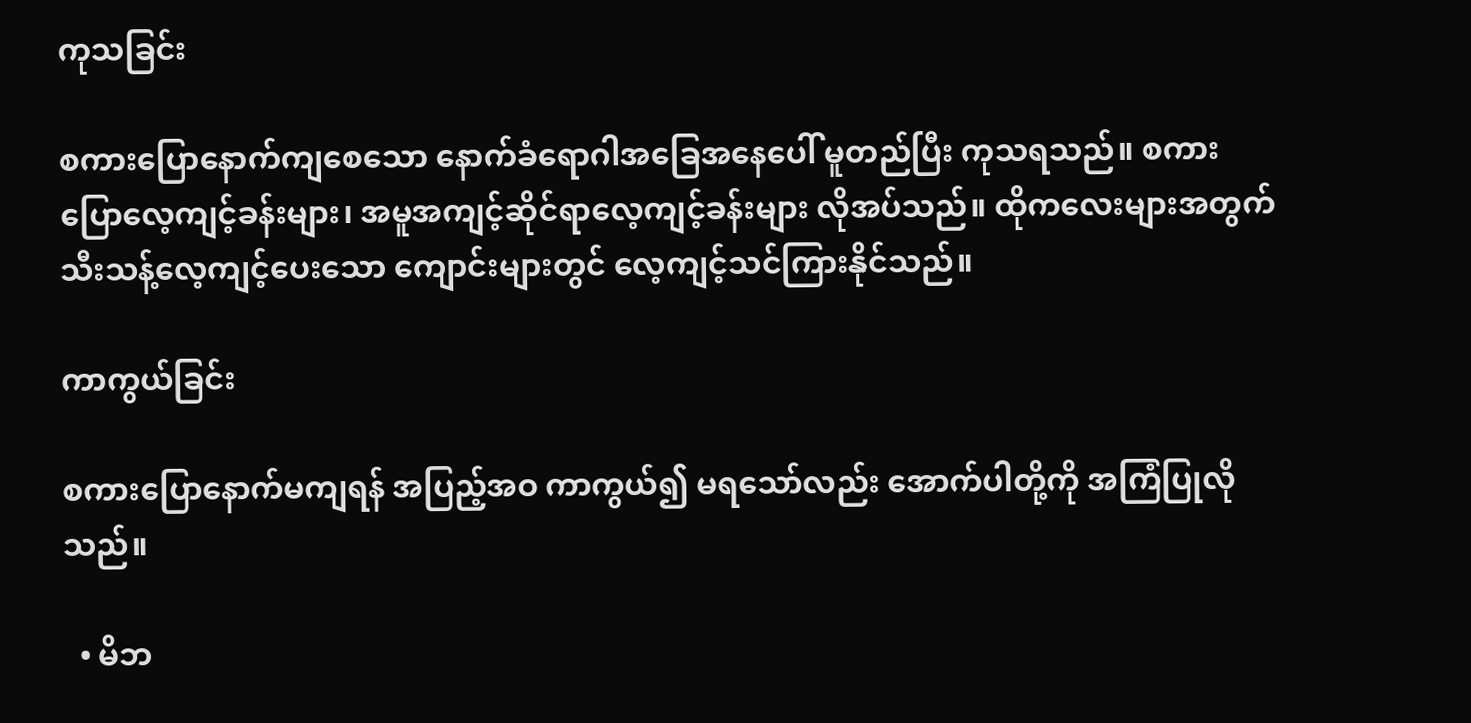ကုသခြင်း

စကားပြောနောက်ကျစေသော နောက်ခံရောဂါအခြေအနေပေါ် မူတည်ပြီး ကုသရသည်။ စကားပြောလေ့ကျင့်ခန်းများ၊ အမူအကျင့်ဆိုင်ရာလေ့ကျင့်ခန်းများ လိုအပ်သည်။ ထိုကလေးများအတွက် သီးသန့်လေ့ကျင့်ပေးသော ကျောင်းများတွင် လေ့ကျင့်သင်ကြားနိုင်သည်။

ကာကွယ်ခြင်း

စကားပြောနောက်မကျရန် အပြည့်အဝ ကာကွယ်၍ မရသော်လည်း အောက်ပါတို့ကို အကြံပြုလိုသည်။

  • မိဘ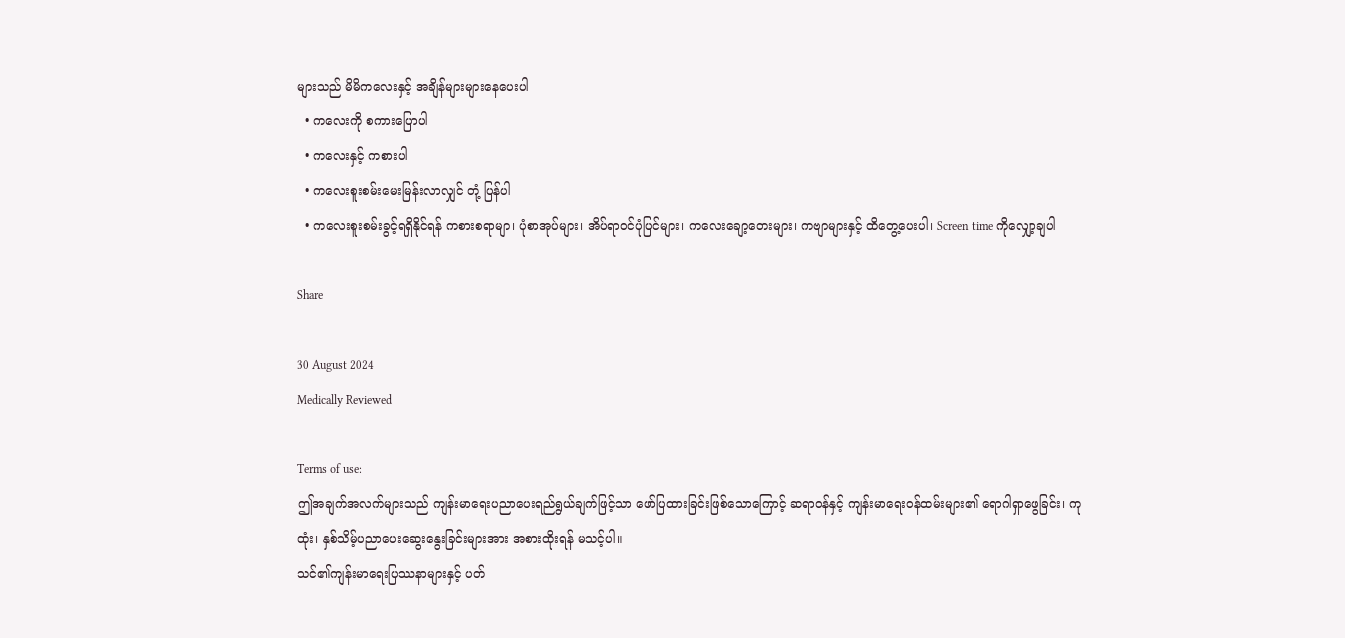များသည် မိမိကလေးနှင့် အချိန်များများနေပေးပါ
  • ကလေးကို စကားပြောပါ
  • ကလေးနှင့် ကစားပါ
  • ကလေးစူးစမ်းမေးမြန်းလာလျှင် တုံ့ ပြန်ပါ
  • ကလေးစူးစမ်းခွင့်ရရှိနိုင်ရန် ကစားစရာမျာ၊ ပုံစာအုပ်များ၊ အိပ်ရာဝင်ပုံပြင်များ၊ ကလေးချော့တေးများ၊ ကဗျာများနှင့် ထိတွေ့ပေးပါ၊ Screen time ကိုလျှော့ချပါ

Share

30 August 2024
Medically Reviewed

Terms of use:
ဤအချက်အလက်များသည် ကျန်းမာရေးပညာပေးရည်ရွယ်ချက်ဖြင့်သာ ဖော်ပြထားခြင်းဖြစ်သောကြောင့် ဆရာဝန်နှင့် ကျန်းမာရေးဝန်ထမ်းများ၏ ရောဂါရှာဖွေခြင်း၊ ကုထုံး၊ နှစ်သိမ့်ပညာပေးဆွေးနွေးခြင်းများအား အစားထိုးရန် မသင့်ပါ။
သင်၏ကျန်းမာရေးပြဿနာများနှင့် ပတ်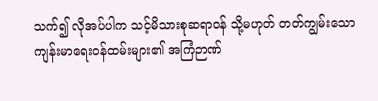သက်၍ လိုအပ်ပါက သင့်မိသားစုဆရာဝန် သို့မဟုတ် တတ်ကျွမ်းသော ကျန်းမာရေးဝန်ထမ်းများ၏ အကြံဉာဏ်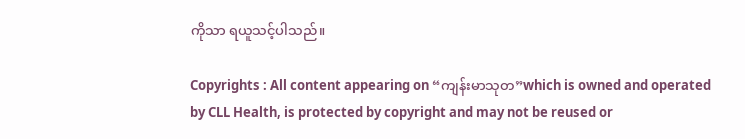ကိုသာ ရယူသင့်ပါသည်။

Copyrights : All content appearing on “ကျန်းမာသုတ”which is owned and operated by CLL Health, is protected by copyright and may not be reused or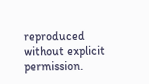reproduced without explicit permission.